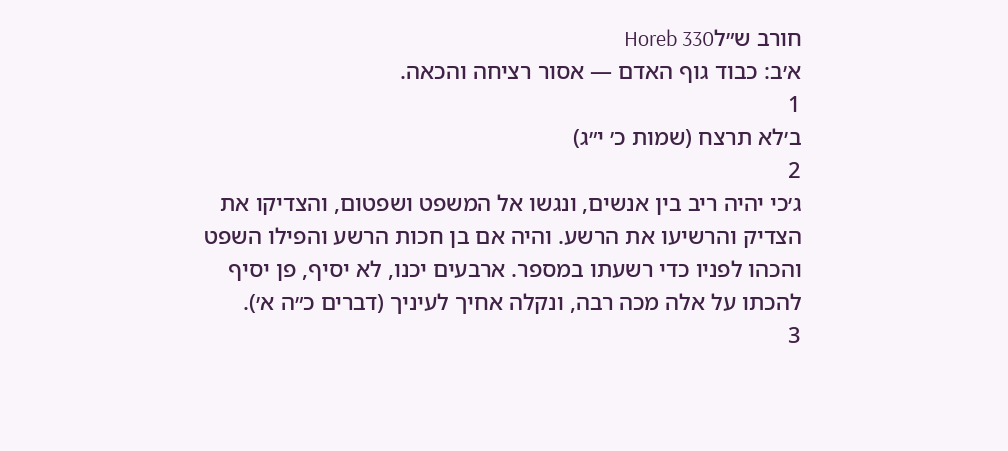חורב ש״לHoreb 330
א׳ב: כבוד גוף האדם — אסור רציחה והכאה.
1
ב׳לא תרצח (שמות כ׳ י״ג)
2
ג׳כי יהיה ריב בין אנשים, ונגשו אל המשפט ושפטום, והצדיקו את הצדיק והרשיעו את הרשע. והיה אם בן חכות הרשע והפילו השפט והכהו לפניו כדי רשעתו במספר. ארבעים יכנו, לא יסיף, פן יסיף להכתו על אלה מכה רבה, ונקלה אחיך לעיניך (דברים כ״ה א׳).
3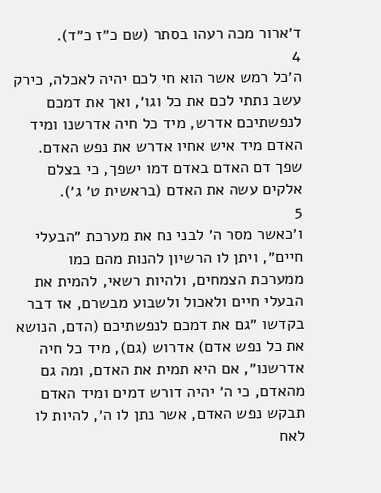ד׳ארור מכה רעהו בסתר (שם כ״ז כ״ד).
4
ה׳כל רמש אשר הוא חי לכם יהיה לאכלה, כירק עשב נתתי לכם את כל וגו׳, ואך את דמכם לנפשתיכם אדרש, מיד כל חיה אדרשנו ומיד האדם מיד איש אחיו אדרש את נפש האדם. שפך דם האדם באדם דמו ישפך, כי בצלם אלקים עשה את האדם (בראשית ט׳ ג׳).
5
ו׳כאשר מסר ה׳ לבני נח את מערכת ״הבעלי חיים״, ויתן לו הרשיון להנות מהם כמו ממערכת הצמחים, ולהיות רשאי, להמית את הבעלי חיים ולאכול ולשבוע מבשרם, אז דבר בקדשו ״גם את דמכם לנפשתיכם (הדם, הנושא את כל נפש אדם) אדרוש (גם), מיד כל חיה אדרשנו״, אם היא תמית את האדם, ומה גם מהאדם, כי ה׳ יהיה דורש דמים ומיד האדם תבקש נפש האדם, אשר נתן לו ה׳, להיות לו לאח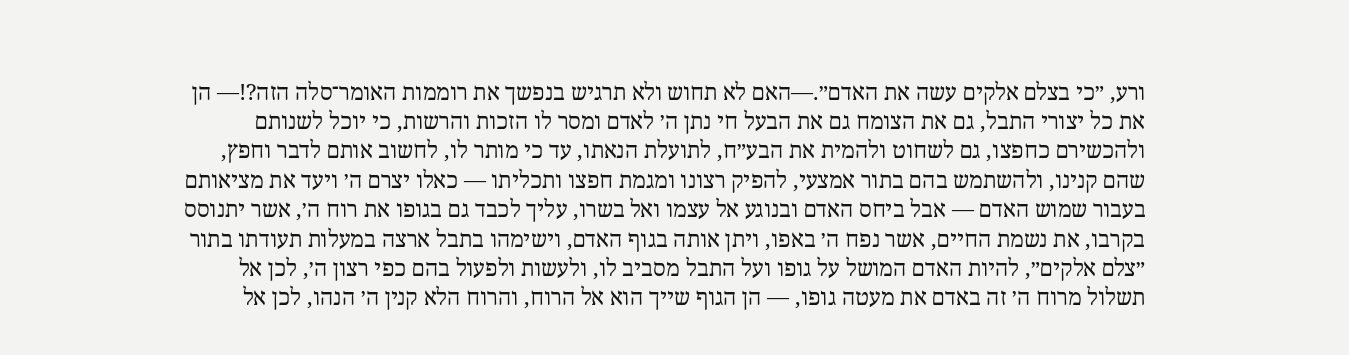ורע, ״כי בצלם אלקים עשה את האדם״.—האם לא תחוש ולא תרגיש בנפשך את רוממות האומר־סלה הזה?!— הן את כל יצורי התבל, גם את הצומח גם את הבעל חי נתן ה׳ לאדם ומסר לו הזכות והרשות, כי יוכל לשנותם ולהכשירם כחפצו, גם לשחוט ולהמית את הבע״ח, לתועלת הנאתו, עד כי מותר לו, לחשוב אותם לדבר וחפץ, שהם קנינו, ולהשתמש בהם בתור אמצעי, להפיק רצונו ומגמת חפצו ותכליתו — כאלו יצרם ה׳ ויעד את מציאותם בעבור שמוש האדם — אבל ביחס האדם ובנוגע אל עצמו ואל בשרו, עליך לכבד גם בגופו את רוח ה׳, אשר יתנוסס בקרבו, את נשמת החיים, אשר נפח ה׳ באפו, ויתן אותה בגוף האדם, וישימהו בתבל ארצה במעלות תעודתו בתור ״צלם אלקים״, להיות האדם המושל על גופו ועל התבל מסביב לו, ולעשות ולפעול בהם כפי רצון ה׳, לכן אל תשלול מרוח ה׳ זה באדם את מעטה גופו, — הן הגוף שייך הוא אל הרוח, והרוח הלא קנין ה׳ הנהו, לכן אל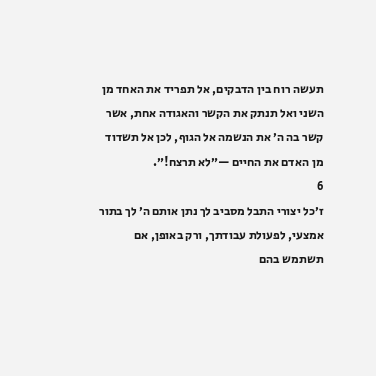תעשה רוח בין הדבקים, אל תפריד את האחד מן השני ואל תנתק את הקשר והאגודה אחת, אשר קשר בה ה׳ את הנשמה אל הגוף, לכן אל תשדוד מן האדם את החיים —״לא תרצח!״.
6
ז׳כל יצורי התבל מסביב לך נתן אותם ה׳ לך בתור אמצעי, לפעולת עבודתך, ורק באופן, אם תשתמש בהם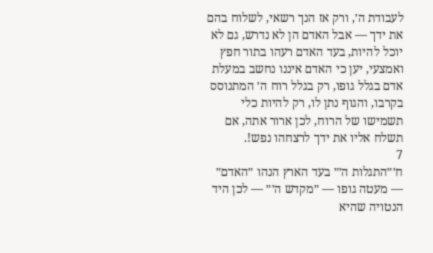לעבודת ה׳, ורק אז הנך רשאי, לשלוח בהם את ידך — אבל האדם הן לא נדרש, גם לא יוכל להיות, בעד האדם רעהו בתור חפץ ואמצעי, יען כי האדם איננו נחשב במעלת אדם בגלל גופו, רק בגלל רוח ה׳ המתנוסס בקרבו, והגוף נתן לו, רק להיות כלי תשמישו של הרוח, לכן ארור אתה, אם תשלח אליו את ידך לרצחהו נפש!.
7
ח׳״התגלות ה׳״ בעד הארץ הנהו ״האדם״ — מעטה גופו — ״מקדש ה׳״ — לכן היד הנטויה שהיא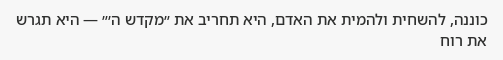כוננה, להשחית ולהמית את האדם, היא תחריב את ״מקדש ה׳״ — היא תגרש את רוח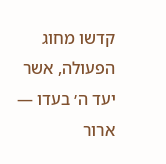קדשו מחוג הפעולה, אשר יעד ה׳ בעדו — ארור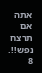אתה אם תרצח נפש!!.
8